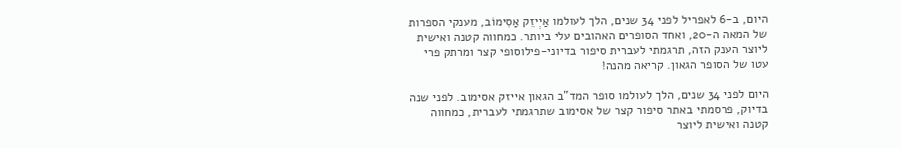היום, ב-6 לאפריל לפני 34 שנים, הלך לעולמו אַיְיזֵק אַסִימוֹב, מענקי הספרות של המאה ה-20, ואחד הסופרים האהובים עלי ביותר. כמחווה קטנה ואישית ליוצר הענק הזה, תרגמתי לעברית סיפור בדיוני-פילוסופי קצר ומרתק פרי עטו של הסופר הגאון. קריאה מהנה!

היום לפני 34 שנים, הלך לעולמו סופר המד"ב הגאון אייזק אסימוב. לפני שנה בדיוק, פרסמתי באתר סיפור קצר של אסימוב שתרגמתי לעברית, כמחווה קטנה ואישית ליוצר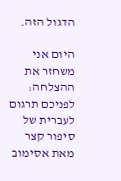הדגול הזה.

היום אני משחזר את ההצלחה: לפניכם תרגום לעברית של סיפור קצר מאת אסימוב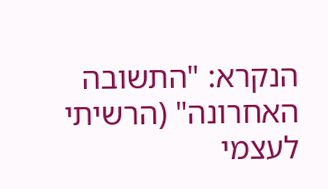הנקרא: "התשובה האחרונה" (הרשיתי לעצמי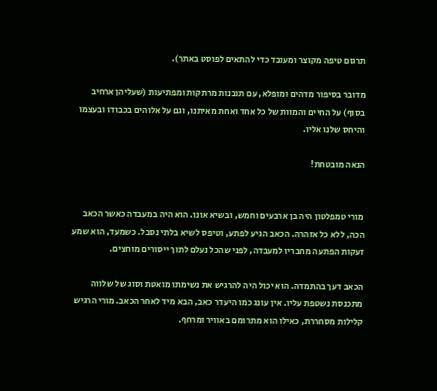תרגום טיפה מקוצר ומעובד כדי להתאים לפוסט באתר).

מדובר בסיפור מדהים ומופלא, עם תובנות מרתקות ומפתיעות (שעליהן ארחיב בסוף) על החיים והמוות של כל אחד ואחת מאיתנו, וגם על אלוהים בכבודו ובעצמו והיחס שלנו אליו.

הנאה מובטחת!


מורי טמפלטון היה בן ארבעים וחמש, ובשיא אונו. הוא היה במעבדה כאשר הכאב הכה, ללא כל אזהרה. הכאב הגיע לפתע, וטיפס לשיא בלתי נסבל. כשמעד, הוא שמע זעקות הפתעה מחבריו למעבדה, לפני שהכל נעלם לתוך ייסורים מוחצים.

הכאב דעך בהתמדה. הוא יכול היה להרגיש את נשימתו מואטת וסוג של שלווה מתכנסת נשטפת עליו. אין עונג כמו היעדר כאב, הבא מיד לאחר הכאב. מורי הרגיש קלילות מסחררת, כאילו הוא מתרומם באוויר ומרחף.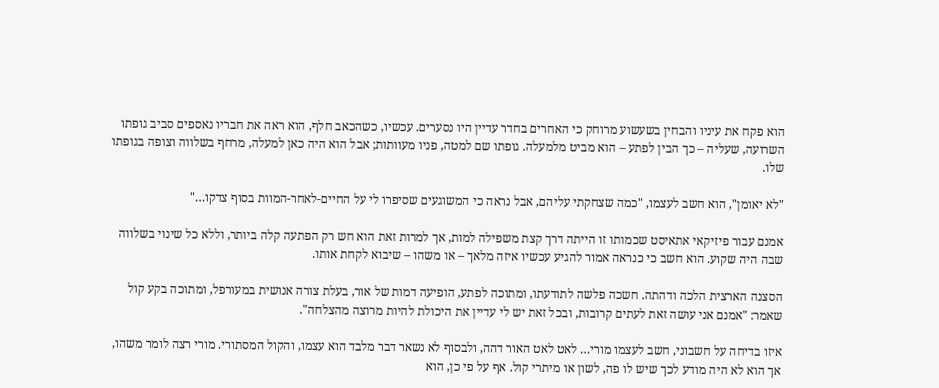הוא פקח את עיניו והבחין בשעשוע מרוחק כי האחרים בחדר עדיין היו נסערים. עכשיו, כשהכאב חלף, הוא ראה את חבריו נאספים סביב גופתו השרועה, שעליה – כך הבין לפתע – הוא מביט מלמעלה. גופתו שם למטה, פניו מעוותות; אבל הוא היה כאן למעלה, מרחף בשלווה וצופה בגופתו שלו.

"לא יאומן", הוא חשב לעצמו, "כמה שצחקתי עליהם, אבל נראה כי המשוגעים שסיפרו לי על החיים-לאחר-המוות בסוף צדקו…"

אמנם עבור פיזיקאי אתאיסט שכמותו זו הייתה דרך קצת משפילה למות, אך למרות זאת הוא חש רק הפתעה קלה ביותר, וללא כל שינוי בשלווה שבה היה שקוע. הוא חשב כי כנראה אמור להגיע עכשיו איזה מלאך – או משהו – שיבוא לקחת אותו.

הסצנה הארצית הלכה ודהתה. חשכה פלשה לתודעתו, ומתוכה לפתע, הופיעה דמות של אור, בעלת צורה אנושית במעורפל, ומתוכה בקע קול שאמר: "אמנם אני עושה זאת לעתים קרובות, ובכל זאת יש לי עדיין את היכולת להיות מרוצה מהצלחה".

איזו בדיחה על חשבוני, חשב לעצמו מורי… לאט לאט האור דהה, ולבסוף לא נשאר דבר מלבד הוא עצמו, והקול המסתורי. מורי רצה לומר משהו, אך הוא לא היה מודע לכך שיש לו פה, לשון או מיתרי קול. אף על פי כן, הוא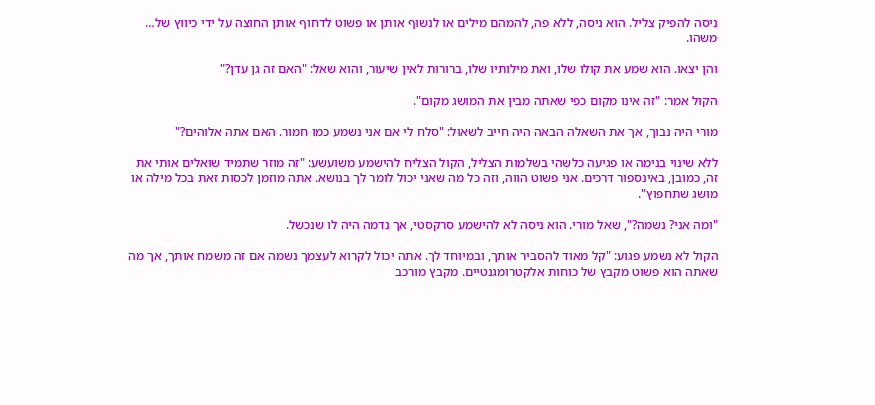ניסה להפיק צליל. הוא ניסה, ללא פה, להמהם מילים או לנשוף אותן או פשוט לדחוף אותן החוצה על ידי כיווץ של… משהו.

והן יצאו. הוא שמע את קולו שלו, ואת מילותיו שלו, ברורות לאין שיעור, והוא שאל: "האם זה גן עדן?"

הקול אמר: "זה אינו מקום כפי שאתה מבין את המושג מקום".

מורי היה נבוך, אך את השאלה הבאה היה חייב לשאול: "סלח לי אם אני נשמע כמו חמור. האם אתה אלוהים?"

ללא שינוי בנימה או פגיעה כלשהי בשלמות הצליל, הקול הצליח להישמע משועשע: "זה מוזר שתמיד שואלים אותי את זה, כמובן, באינספור דרכים. אני פשוט הווה, וזה כל מה שאני יכול לומר לך בנושא. אתה מוזמן לכסות זאת בכל מילה או מושג שתחפוץ".

"ומה אני? נשמה?", שאל מורי. הוא ניסה לא להישמע סרקסטי, אך נדמה היה לו שנכשל.

הקול לא נשמע פגוע: "קל מאוד להסביר אותך, ובמיוחד לך. אתה יכול לקרוא לעצמך נשמה אם זה משמח אותך, אך מה שאתה הוא פשוט מקבץ של כוחות אלקטרומגנטיים. מקבץ מורכב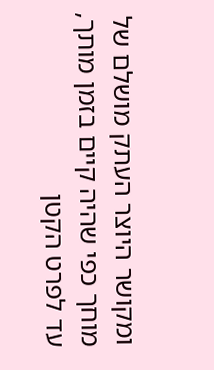ומקושר היוצר העתק מושלם של מוחך כפי שהיה קיים בזמן מותך, עד לפרט הקטן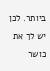ביותר. לכן יש לך את כושר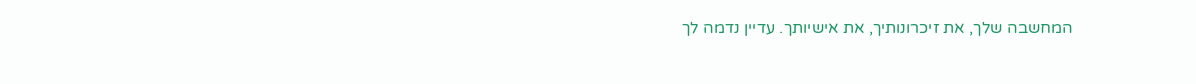המחשבה שלך, את זיכרונותיך, את אישיותך. עדיין נדמה לך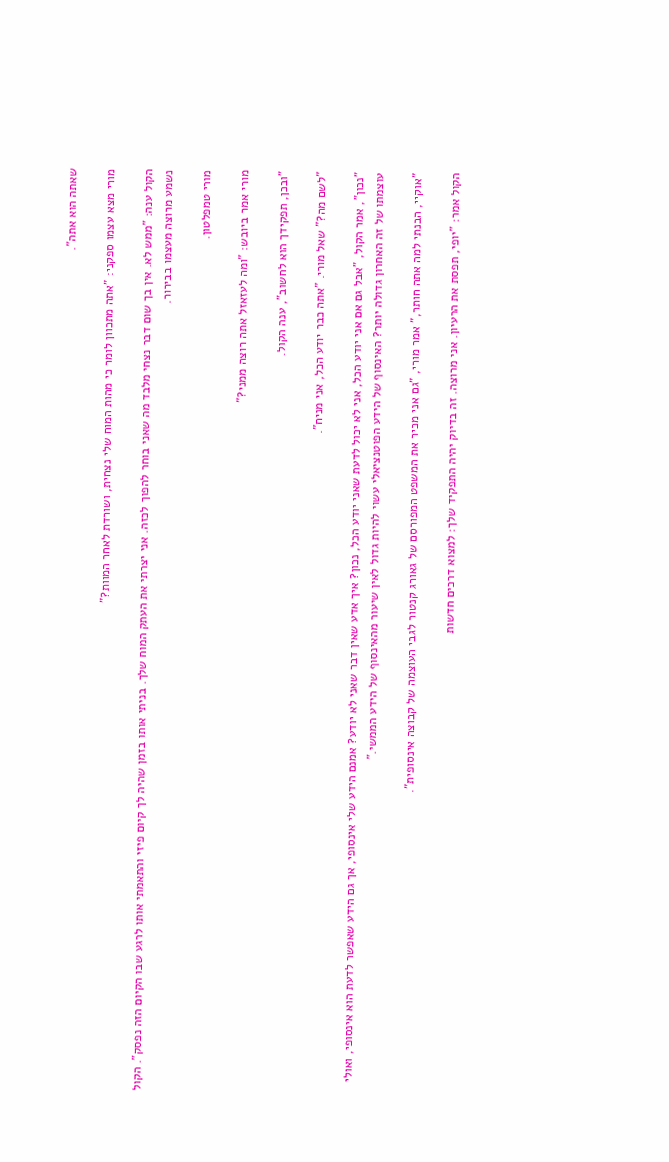שאתה הוא אתה".

מורי מצא עצמו ספקני: "אתה מתכוון לומר כי מהות המוח שלי נצחית, ושורדת לאחר המוות?"

הקול ענה: "ממש לא. אין בך שום דבר נצחי מלבד מה שאני בוחר להפוך לכזה. אני יצרתי את העתק המוח שלך. בניתי אותו בזמן שהיה לך קיום פיזי והתאמתי אותו לרגע שבו הקיום הזה נפסק". הקול נשמע מרוצה מעצמו בבירור.

מורי טמפלטון.

מורי אמר ביובש: "ומה לעזאזל אתה רוצה ממני?"

"ובכן, תפקידך הוא לחשוב", ענה הקול.

"לשם מה?" שאל מורי. "אתה כבר יודע הכל, אני מניח".

"נכון", אמר הקול, "אבל גם אם אני יודע הכל, אני לא יכול לדעת שאני יודע הכל, נכון? איך אדע שאין דבר שאני לא יודע? אמנם הידע שלי אינסופי, אך גם הידע שאפשר לדעת הוא אינסופי, ואולי עוצמתו של זה האחרון גדולה יותר? האינסוף של הידע הפוטנציאלי עשוי להיות גדול לאין שיעור מהאינסוף של הידע הממשי."

"אוקיי, הבנתי למה אתה חותר," אמר מורי, "גם אני מכיר את המשפט המפורסם של גאורג קנטור לגבי העוצמה של קבוצה אינסופית".

הקול אמר: "יופי, תפסת את הרעיון. אני מרוצה. זה בדיוק יהיה התפקיד שלך: למצוא דרכים חדשות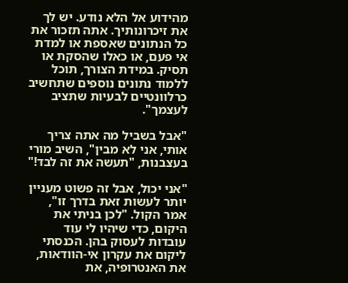מהידוע אל הלא נודע. יש לך את זיכרונותיך. אתה תזכור את כל הנתונים שאספת או למדת אי פעם, או כאלו שהסקת או תסיק. במידת הצורך, תוכל ללמוד נתונים נוספים שתחשיב כרלוונטיים לבעיות שתציב לעצמך".

"אבל בשביל מה אתה צריך אותי, אני לא מבין", השיב מורי בעצבנות, "תעשה את זה לבד!"

"אני יכול, אבל זה פשוט מעניין יותר לעשות זאת בדרך זו", אמר הקול. "לכן בניתי את היקום, כדי שיהיו לי עוד עובדות לעסוק בהן. הכנסתי ליקום את עקרון אי-הוודאות, את האנטרופיה, את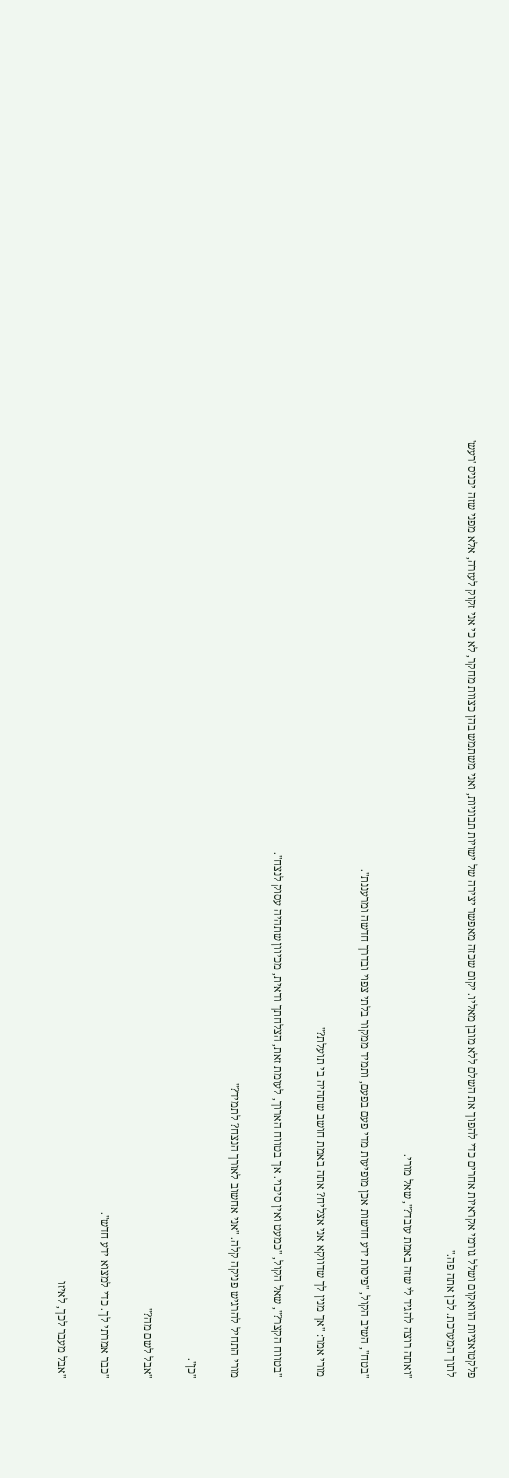פלקטואציות הוואקום ושלל גורמי אקראיות אחרים כדי להפוך את השלם ללא מובן מאליו. יקום שכזה מאפשר יצירה של ישויות תבוניות, ואני משתמש בהן כצוות מחקר, לא כי אני זקוק לעזרה, אלא מפני שזה יכניס 'רעש' לתוך המערכת. לכן אתה פה."

"ואתה רוצה להגיד לי שזה באמת עובד?", שאל מורי.

"בטח", השיב הקול, "פיסות ידע חדשות אכן מופיעות מדי פעם בפעם, ותמיד ממקור בלתי צפוי ובדרך חדשה ומרעננת".

מורי אמר: "אך מנין לך שדווקא אני אצליח? אתה באמת חושב שתהיה בי תועלת?"

"בטווח הקצר?", שאל הקול, "כמעט ואין סיכוי. אך בטווח הארוך, לעומת זאת, הצלחתך ודאית, מכיוון שתהיה עסוק לנצח".

מורי התחיל להרגיש פניקה קלה. "אני אחשוב לאורך הנצח? לתמיד?"

"כן".

"אבל לשם מה?"

"כבר אמרתי לך. כדי למצוא ידע חדש".

"אבל מעבר לכך, לאיזו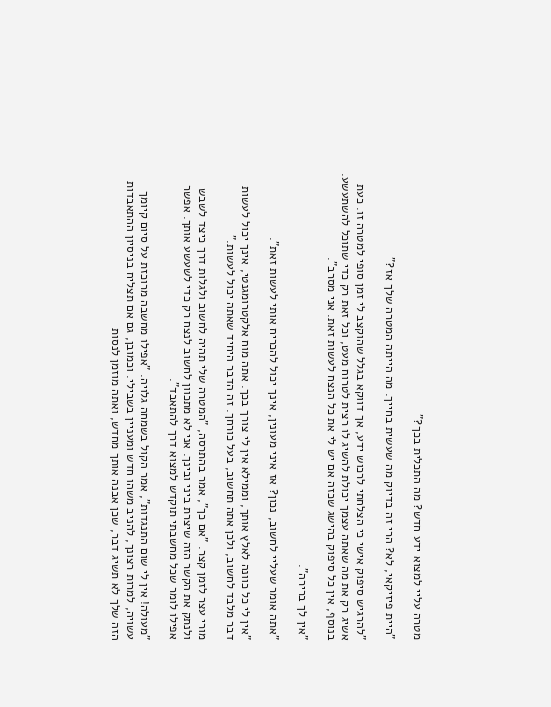מטרה עליי למצוא ידע חדש? מה התכלית בכך?"

"היית פיזיקאי, לא? הרי זה בדיוק מה שעשית בחייך. מה הייתה המטרה שלך אז?"

"להרגיש סיפוק אישי כי הצלחתי לרכוש ידע, אך דווקא בגלל שהוקצב לי זמן סופי למטרה זו. כעת אשיג רק את מה שאתה עצמך יכולת להשיג לו רצית לטרוח מעט, וכל זאת רק כדי שתוכל להשתעשע. בנוסף, אין כל סיפוק בהישג שכזה אם יש לי את כל הנצח לעשות זאת. אני מסרב".

"אין לך ברירה".

"אתה אומר שעליי לחשוב, נכון? אז איני מעונין, אינך יכול להכריח אותי לעשות זאת".

"אין לי כל כוונה לאלץ אותך, וממילא אין לי צורך בכך. אתה מוח אלקטרומגנטי, אינך יכול לעשות דבר מלבד לחשוב, ולכן אתה תחשוב, בעל כורחך. זה הדבר היחיד שאתה יכול לעשות."

מורי עצר לזמן קצר. "אם כך", אמר בהתרסה, "המטרה שלי תהיה לחשוב ולגלות דרך כיצד לשבש ולנתק את הקשר הזה שיצרת ביני ובינך. אני לא מתכוון לחשוב לנצח רק כדי לשעשע אותך. אפשר אפילו לומר שכל מחשבתי תוקדש למצוא דרך להתאבד".

"מעולה! אין לי שום התנגדות", אמר הקול בשמחה גלויה. "אפילו מחשבה מרוכזת על סיום קיומך עשויה, למרות רצונך, להניב משהו חדש ומעניין בשבילי. וכמובן, גם אם תצליח בניסיון ההתאבדות הזה שלך לא תשיג דבר, שכן אבנה אותך מחדש, ואתה מוזמן לנסות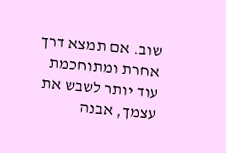שוב. אם תמצא דרך אחרת ומתוחכמת עוד יותר לשבש את עצמך, אבנה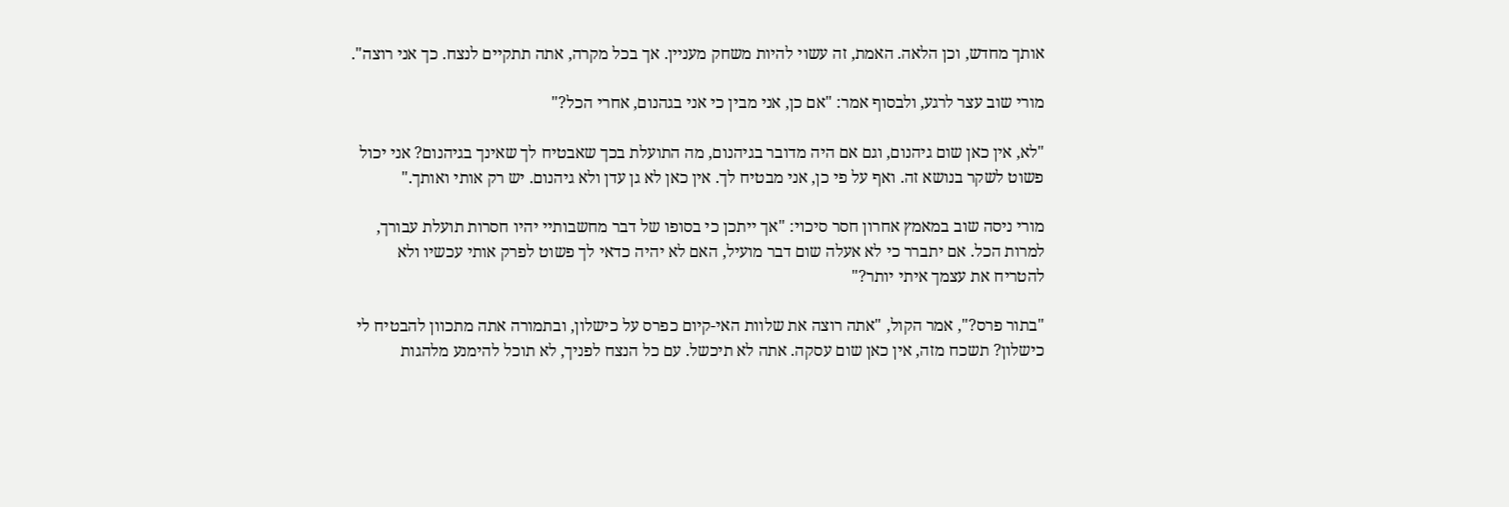אותך מחדש, וכן הלאה. האמת, זה עשוי להיות משחק מעניין. אך בכל מקרה, אתה תתקיים לנצח. כך אני רוצה".

מורי שוב עצר לרגע, ולבסוף אמר: "אם כן, אני מבין כי אני בגהנום, אחרי הכל?"

"לא, אין כאן שום גיהנום, וגם אם היה מדובר בגיהנום, מה התועלת בכך שאבטיח לך שאינך בגיהנום? אני יכול פשוט לשקר בנושא זה. ואף על פי כן, אני מבטיח לך. אין כאן לא גן עדן ולא גיהנום. יש רק אותי ואותך."

מורי ניסה שוב במאמץ אחרון חסר סיכוי: "אך ייתכן כי בסופו של דבר מחשבותיי יהיו חסרות תועלת עבורך, למרות הכל. אם יתברר כי לא אעלה שום דבר מועיל, האם לא יהיה כדאי לך פשוט לפרק אותי עכשיו ולא להטריח את עצמך איתי יותר?"

"בתור פרס?", אמר הקול, "אתה רוצה את שלוות האי-קיום כפרס על כישלון, ובתמורה אתה מתכוון להבטיח לי כישלון? תשכח מזה, אין כאן שום עסקה. אתה לא תיכשל. עם כל הנצח לפניך, לא תוכל להימנע מלהגות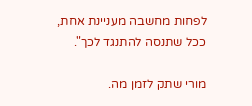לפחות מחשבה מעניינת אחת, ככל שתנסה להתנגד לכך".

מורי שתק לזמן מה.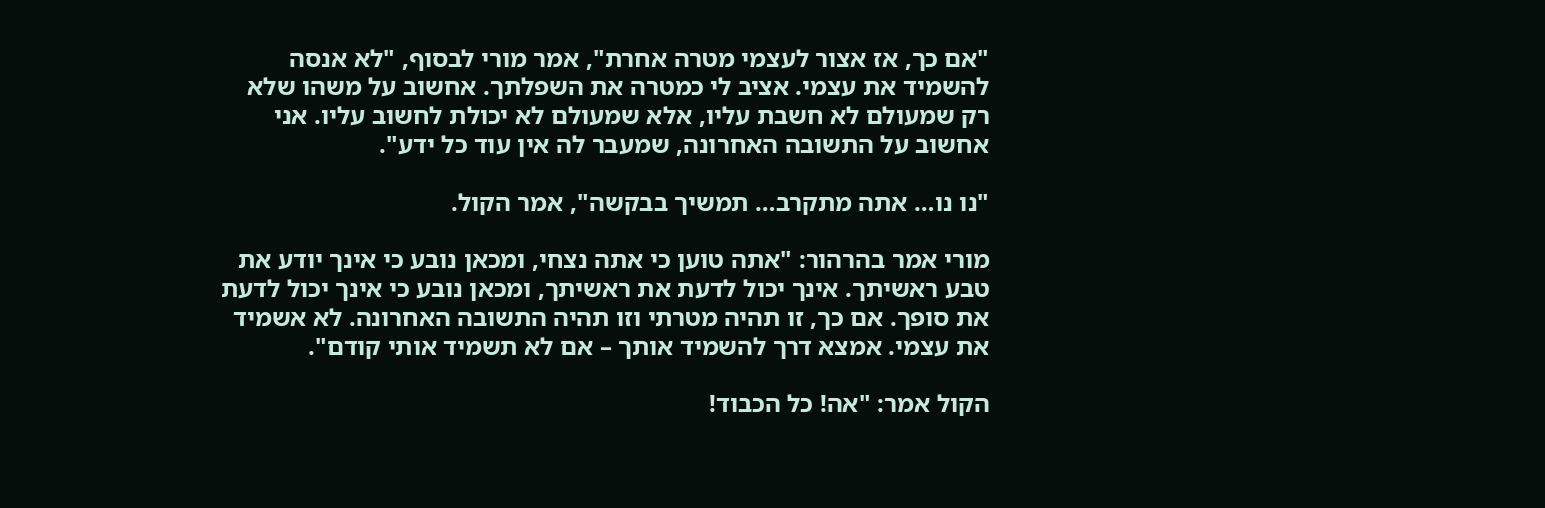"אם כך, אז אצור לעצמי מטרה אחרת", אמר מורי לבסוף, "לא אנסה להשמיד את עצמי. אציב לי כמטרה את השפלתך. אחשוב על משהו שלא רק שמעולם לא חשבת עליו, אלא שמעולם לא יכולת לחשוב עליו. אני אחשוב על התשובה האחרונה, שמעבר לה אין עוד כל ידע".

"נו נו… אתה מתקרב… תמשיך בבקשה", אמר הקול.

מורי אמר בהרהור: "אתה טוען כי אתה נצחי, ומכאן נובע כי אינך יודע את טבע ראשיתך. אינך יכול לדעת את ראשיתך, ומכאן נובע כי אינך יכול לדעת את סופך. אם כך, זו תהיה מטרתי וזו תהיה התשובה האחרונה. לא אשמיד את עצמי. אמצא דרך להשמיד אותך – אם לא תשמיד אותי קודם".

הקול אמר: "אה! כל הכבוד!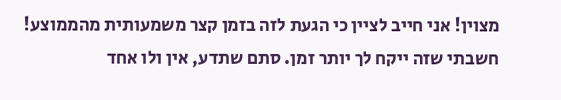מצוין! אני חייב לציין כי הגעת לזה בזמן קצר משמעותית מהממוצע! חשבתי שזה ייקח לך יותר זמן. סתם שתדע, אין ולו אחד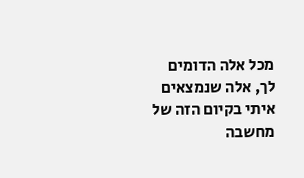מכל אלה הדומים לך, אלה שנמצאים איתי בקיום הזה של מחשבה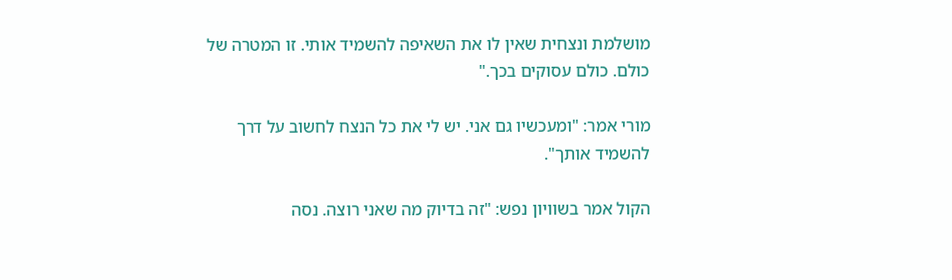מושלמת ונצחית שאין לו את השאיפה להשמיד אותי. זו המטרה של כולם. כולם עסוקים בכך."

מורי אמר: "ומעכשיו גם אני. יש לי את כל הנצח לחשוב על דרך להשמיד אותך".

הקול אמר בשוויון נפש: "זה בדיוק מה שאני רוצה. נסה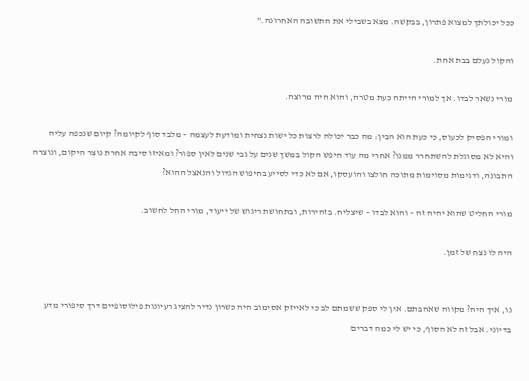ככל יכולתך למצוא פתרון, בבקשה. מצא בשבילי את התשובה האחרונה."

והקול נעלם בבת אחת.

מורי נשאר לבדו. אך למורי הייתה כעת מטרה, והוא היה מרוצה.

ומורי הפסיק לכעוס, כי כעת הוא הבין: מה כבר יכולה לרצות כל ישות נצחית ומודעת לעצמה – מלבד סוף לקיומה? קיום שנכפה עליה והיא לא מסוגלת להשתחרר ממנו? אחרי מה עוד חיפש הקול במשך שנים על גבי שנים לאין ספור? ומאיזו סיבה אחרת נוצר היקום, ונוצרה התבונה, ודגימות מסוימות מתוכה חולצו והועסקו, אם לא כדי לסייע בחיפוש הגדול והנאצל ההוא?

מורי החליט שהוא יהיה זה – והוא לבדו – שיצליח. בזהירות, ובתחושת ריגוש של ייעוד, מורי החל לחשוב.

היה לו נצח של זמן.


נו, איך היה? מקווה שאהבתם. אין לי ספק ששמתם לב כי לאייזק אסימוב היה כשרון נדיר להציג רעיונות פילוסופיים דרך סיפורי מדע בדיוני. אבל זה לא הסוף, כי יש לי כמה דברים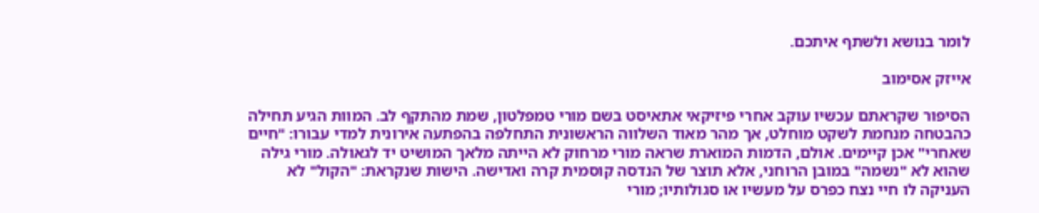לומר בנושא ולשתף איתכם.

אייזק אסימוב

הסיפור שקראתם עכשיו עוקב אחרי פיזיקאי אתאיסט בשם מורי טמפלטון, שמת מהתקף לב. המוות הגיע תחילה כהבטחה מנחמת לשקט מוחלט, אך מהר מאוד השלווה הראשונית התחלפה בהפתעה אירונית למדי עבורו: "חיים שאחרי" אכן קיימים. אולם, הדמות המוארת שראה מורי מרחוק לא הייתה מלאך המושיט יד לגאולה. מורי גילה שהוא לא "נשמה" במובן הרוחני, אלא תוצר של הנדסה קוסמית קרה ואדישה. הישות שנקראת: "הקול" לא העניקה לו חיי נצח כפרס על מעשיו או סגולותיו; מורי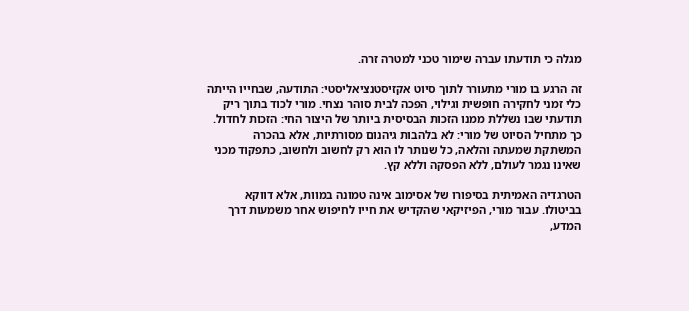מגלה כי תודעתו עברה שימור טכני למטרה זרה.

זה הרגע בו מורי מתעורר לתוך סיוט אקזיסטנציאליסטי: התודעה, שבחייו הייתה כלי זמני לחקירה חופשית וגילוי, הפכה לבית סוהר נצחי. מורי לכוד בתוך ריק תודעתי שבו נשללת ממנו הזכות הבסיסית ביותר של היצור החי: הזכות לחדול. כך מתחיל הסיוט של מורי: לא בלהבות גיהנום מסורתיות, אלא בהכרה המשתקת שמעתה והלאה, כל שנותר לו הוא רק לחשוב ולחשוב, כתפקוד מכני שאינו נגמר לעולם, ללא הפסקה וללא קץ.

הטרגדיה האמיתית בסיפורו של אסימוב אינה טמונה במוות, אלא דווקא בביטולו. עבור מורי, הפיזיקאי שהקדיש את חייו לחיפוש אחר משמעות דרך המדע,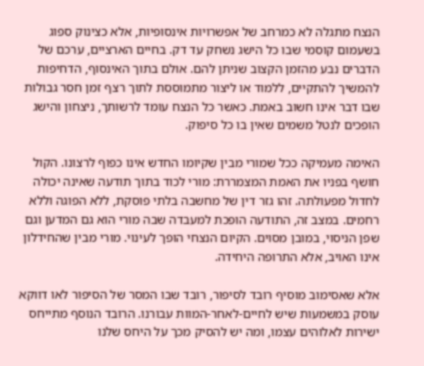הנצח מתגלה לא כמרחב של אפשרויות אינסופיות, אלא כצינוק ספוג בשעמום קוסמי שבו כל הישג נשחק עד דק. בחיים הארציים, ערכם של הדברים נבע מהזמן הקצוב שניתן להם. אולם בתוך האינסוף, הדחיפות להמשיך להתקיים, ללמוד או ליצור מתמוססת לתוך רצף זמן חסר גבולות שבו דבר אינו חשוב באמת. כאשר כל הנצח עומד לרשותך, ניצחון והישג הופכים לנטל משמים שאין בו כל סיפוק.

האימה מעמיקה ככל שמורי מבין שקיומו החדש אינו כפוף לרצונו. הקול חושף בפניו את האמת המצמררת: מורי לכוד בתוך תודעה שאינה יכולה לחדול מפעולתה. זהו גזר דין של מחשבה בלתי פוסקת, ללא הפוגה וללא רחמים. במצב זה, התודעה הופכת למעבדה שבה מורי הוא גם המדען וגם שפן הניסוי, במובן מסוים. הקיום הנצחי הופך לעינוי. מורי מבין שהחידלון אינו האויב, אלא התרופה היחידה.

אלא שאסימוב מוסיף רובד לסיפור, רובד שבו המסר של הסיפור לאו דווקא עוסק במשמעות שיש לחיים-לאחר-המוות עבורנו. הרובד הנוסף מתייחס ישירות לאלוהים עצמו, ומה יש להסיק מכך על היחס שלנו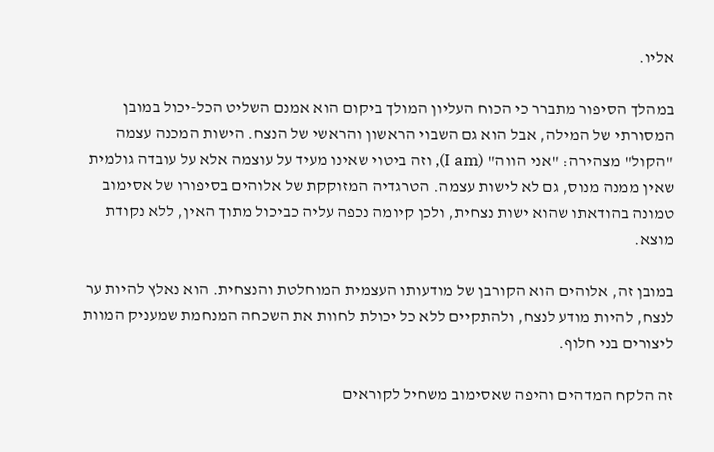אליו.

במהלך הסיפור מתברר כי הכוח העליון המולך ביקום הוא אמנם השליט הכל-יכול במובן המסורתי של המילה, אבל הוא גם השבוי הראשון והראשי של הנצח. הישות המכנה עצמה "הקול" מצהירה: "אני הווה" (I am), וזה ביטוי שאינו מעיד על עוצמה אלא על עובדה גולמית שאין ממנה מנוס, גם לא לישות עצמה. הטרגדיה המזוקקת של אלוהים בסיפורו של אסימוב טמונה בהודאתו שהוא ישות נצחית, ולכן קיומה נכפה עליה כביכול מתוך האין, ללא נקודת מוצא.

במובן זה, אלוהים הוא הקורבן של מודעותו העצמית המוחלטת והנצחית. הוא נאלץ להיות ער לנצח, להיות מודע לנצח, ולהתקיים ללא כל יכולת לחוות את השכחה המנחמת שמעניק המוות ליצורים בני חלוף.

זה הלקח המדהים והיפה שאסימוב משחיל לקוראים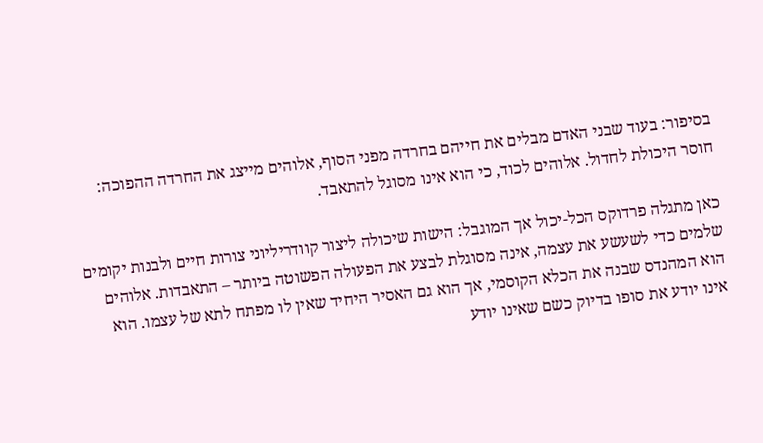בסיפור: בעוד שבני האדם מבלים את חייהם בחרדה מפני הסוף, אלוהים מייצג את החרדה ההפוכה: חוסר היכולת לחדול. אלוהים לכוד, כי הוא אינו מסוגל להתאבד.

כאן מתגלה פרדוקס הכל-יכול אך המוגבל: הישות שיכולה ליצור קוודריליוני צורות חיים ולבנות יקומים שלמים כדי לשעשע את עצמה, אינה מסוגלת לבצע את הפעולה הפשוטה ביותר – התאבדות. אלוהים הוא המהנדס שבנה את הכלא הקוסמי, אך הוא גם האסיר היחיד שאין לו מפתח לתא של עצמו. הוא אינו יודע את סופו בדיוק כשם שאינו יודע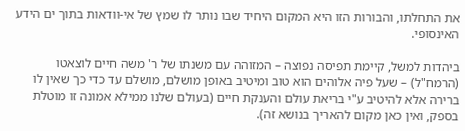את התחלתו, והבורות הזו היא המקום היחיד שבו נותר לו שמץ של אי-וודאות בתוך ים הידע האינסופי.

ביהדות למשל, קיימת תפיסה נפוצה – המזוהה עם משנתו של ר' משה חיים לוצאטו (הרמח"ל) – שעל פיה אלוהים הוא טוב ומיטיב באופן מושלם, מושלם עד כדי כך שאין לו ברירה אלא להיטיב ע"י בריאת עולם והענקת חיים (בעולם שלנו ממילא אמונה זו מוטלת בספק, ואין כאן מקום להאריך בנושא זה).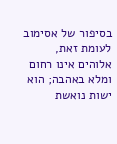בסיפור של אסימוב לעומת זאת, אלוהים אינו רחום ומלא באהבה; הוא ישות נואשת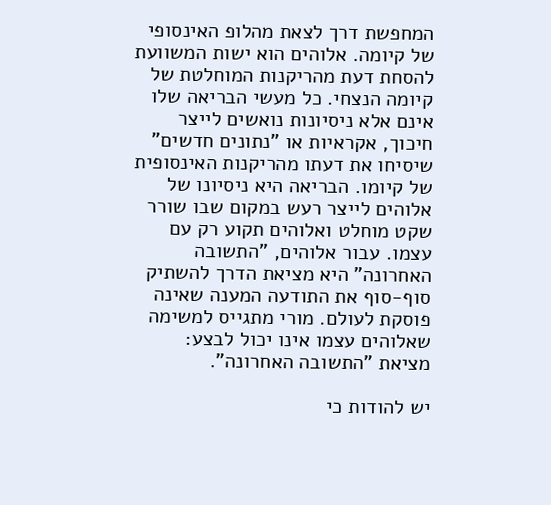המחפשת דרך לצאת מהלופ האינסופי של קיומה. אלוהים הוא ישות המשוועת להסחת דעת מהריקנות המוחלטת של קיומה הנצחי. כל מעשי הבריאה שלו אינם אלא ניסיונות נואשים לייצר חיכוך, אקראיות או "נתונים חדשים" שיסיחו את דעתו מהריקנות האינסופית של קיומו. הבריאה היא ניסיונו של אלוהים לייצר רעש במקום שבו שורר שקט מוחלט ואלוהים תקוע רק עם עצמו. עבור אלוהים, "התשובה האחרונה" היא מציאת הדרך להשתיק סוף-סוף את התודעה המענה שאינה פוסקת לעולם. מורי מתגייס למשימה שאלוהים עצמו אינו יכול לבצע: מציאת "התשובה האחרונה".

יש להודות כי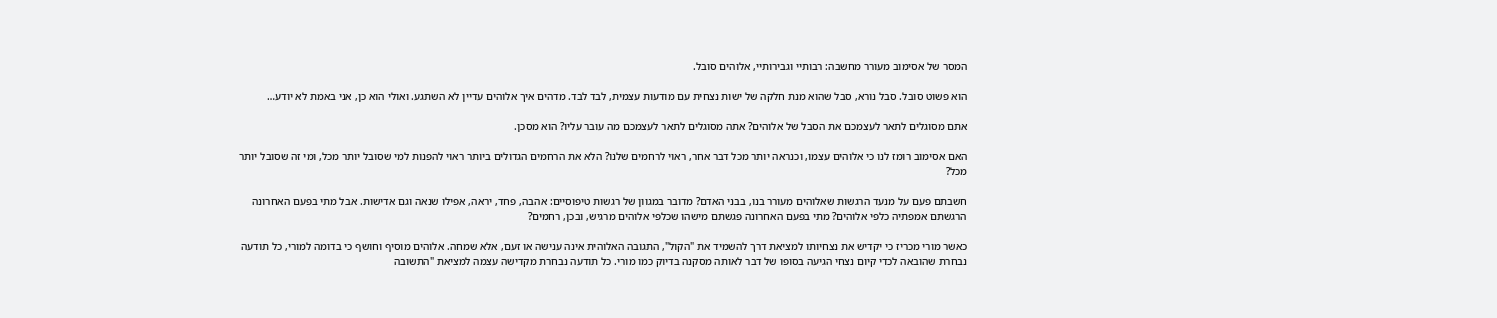המסר של אסימוב מעורר מחשבה: רבותיי וגבירותיי, אלוהים סובל.

הוא פשוט סובל. סבל נורא, סבל שהוא מנת חלקה של ישות נצחית עם מודעות עצמית, לבד לבד. מדהים איך אלוהים עדיין לא השתגע. ואולי הוא כן, אני באמת לא יודע…

אתם מסוגלים לתאר לעצמכם את הסבל של אלוהים? אתה מסוגלים לתאר לעצמכם מה עובר עליו? הוא מסכן.

האם אסימוב רומז לנו כי אלוהים עצמו, וכנראה יותר מכל דבר אחר, ראוי לרחמים שלנו? הלא את הרחמים הגדולים ביותר ראוי להפנות למי שסובל יותר מכל, ומי זה שסובל יותר מכל?

חשבתם פעם על מנעד הרגשות שאלוהים מעורר בנו, בבני האדם? מדובר במגוון של רגשות טיפוסיים: אהבה, פחד, יראה, אפילו שנאה וגם אדישות. אבל מתי בפעם האחרונה הרגשתם אמפתיה כלפי אלוהים? מתי בפעם האחרונה פגשתם מישהו שכלפי אלוהים מרגיש, ובכן, רחמים?

כאשר מורי מכריז כי יקדיש את נצחיותו למציאת דרך להשמיד את "הקול", התגובה האלוהית אינה ענישה או זעם, אלא שמחה. אלוהים מוסיף וחושף כי בדומה למורי, כל תודעה נבחרת שהובאה לכדי קיום נצחי הגיעה בסופו של דבר לאותה מסקנה בדיוק כמו מורי. כל תודעה נבחרת מקדישה עצמה למציאת "התשובה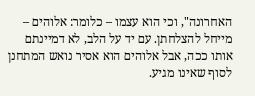האחרונה", וכי הוא עצמו – כלומר: אלוהים – מייחל להצלחתן. עם יד על הלב, לא דמיינתם אותו ככה, אבל אלוהים הוא אסיר נואש המתחנן לסוף שאינו מגיע.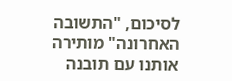לסיכום, "התשובה האחרונה" מותירה אותנו עם תובנה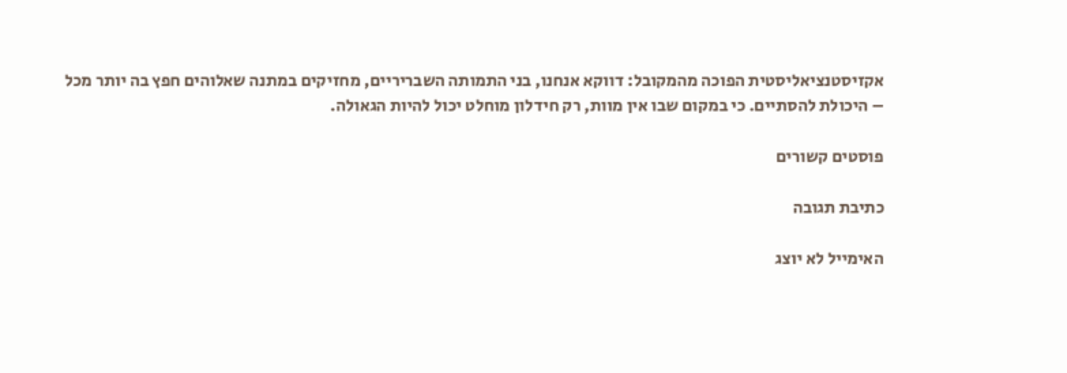אקזיסטנציאליסטית הפוכה מהמקובל: דווקא אנחנו, בני התמותה השבריריים, מחזיקים במתנה שאלוהים חפץ בה יותר מכל – היכולת להסתיים. כי במקום שבו אין מוות, רק חידלון מוחלט יכול להיות הגאולה.

פוסטים קשורים

כתיבת תגובה

האימייל לא יוצג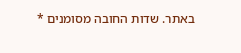באתר. שדות החובה מסומנים *